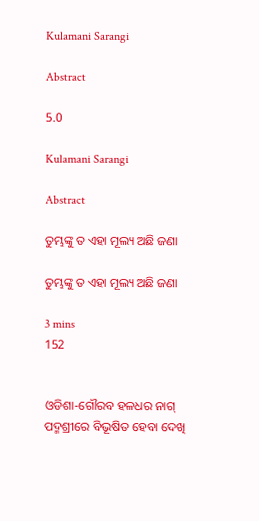Kulamani Sarangi

Abstract

5.0

Kulamani Sarangi

Abstract

ତୁମ୍ଭଙ୍କୁ ତ ଏହା ମୂଲ୍ୟ ଅଛି ଜଣା

ତୁମ୍ଭଙ୍କୁ ତ ଏହା ମୂଲ୍ୟ ଅଛି ଜଣା

3 mins
152


ଓଡିଶା-ଗୌରବ ହଳଧର ନାଗ୍ ପଦ୍ମଶ୍ରୀରେ ବିଭୂଷିତ ହେବା ଦେଖି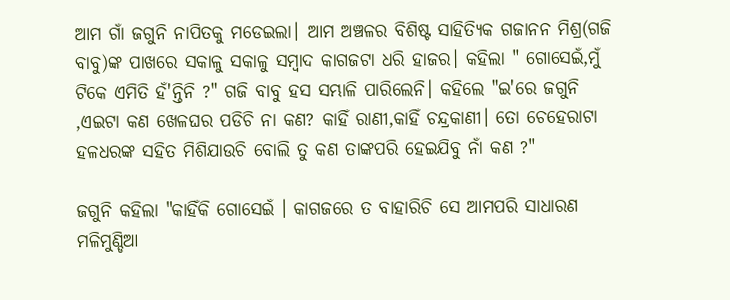ଆମ ଗାଁ ଜଗୁନି ନାପିତକୁ ମଡେଇଲା। ଆମ ଅଞ୍ଚଳର ବିଶିଷ୍ଟ ସାହିତ୍ୟିକ ଗଜାନନ ମିଶ୍ର(ଗଜି ବାବୁ)ଙ୍କ ପାଖରେ ସକାଳୁ ସକାଳୁ ସମ୍ବାଦ କାଗଜଟା ଧରି ହାଜର। କହିଲା " ଗୋସେଇଁ,ମୁଁ ଟିକେ ଏମିତି ହଁ'ନ୍ତିନି ?" ଗଜି ବାବୁ ହସ ସମ୍ଭାଳି ପାରିଲେନି। କହିଲେ "ଇ'ରେ ଜଗୁନି ,ଏଇଟା କଣ ଖେଳଘର ପଡିଚି ନା କଣ? କାହିଁ ରାଣୀ,କାହିଁ ଚନ୍ଦ୍ରକାଣୀ। ତୋ ଚେହେରାଟା ହଳଧରଙ୍କ ସହିତ ମିଶିଯାଉଚି ବୋଲି ତୁ କଣ ତାଙ୍କପରି ହେଇଯିବୁ ନାଁ କଣ ?"

ଜଗୁନି କହିଲା "କାହିଁକି ଗୋସେଇଁ । କାଗଜରେ ତ ବାହାରିଚି ସେ ଆମପରି ସାଧାରଣ ମଳିମୁଣ୍ଡିଆ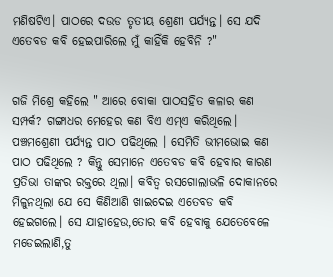ମଣିଷଟିଏ। ପାଠରେ ଦଉଡ ତୃତୀୟ ଶ୍ରେଣୀ ପର୍ଯ୍ୟନ୍ତ। ସେ ଯଦି ଏତେବଡ କବି ହେଇପାରିଲେ ମୁଁ କାହିଁକି ହେବିନି ?"


ଗଜି ମିଶ୍ରେ କହିଲେ " ଆରେ ବୋକା ପାଠସହିତ କଳାର କଣ ସମ୍ପର୍କ? ଗଙ୍ଗାଧର ମେହେର କଣ ବିଏ ଏମ୍ଏ କରିଥିଲେ। ପଞ୍ଚମଶ୍ରେଣୀ ପର୍ଯ୍ଯନ୍ତ ପାଠ ପଢିଥିଲେ । ସେମିତି ଭୀମଭୋଇ କଣ ପାଠ ପଢିଥିଲେ ? କିନ୍ତୁ ସେମାନେ ଏତେବଡ କବି ହେବାର କାରଣ ପ୍ରତିଭା ତାଙ୍କର ରକ୍ତରେ ଥିଲା। କବିତ୍ୱ ରସଗୋଲାଭଳି ଦୋକାନରେ ମିଳୁନଥିଲା ଯେ ସେ କିଣିଆଣି ଖାଇଦେଇ ଏତେବଡ କବି ହେଇଗଲେ। ସେ ଯାହାହେଉ,ତୋର କବି ହେବାକୁ ଯେତେବେଳେ ମଡେଇଲାଣି,ତୁ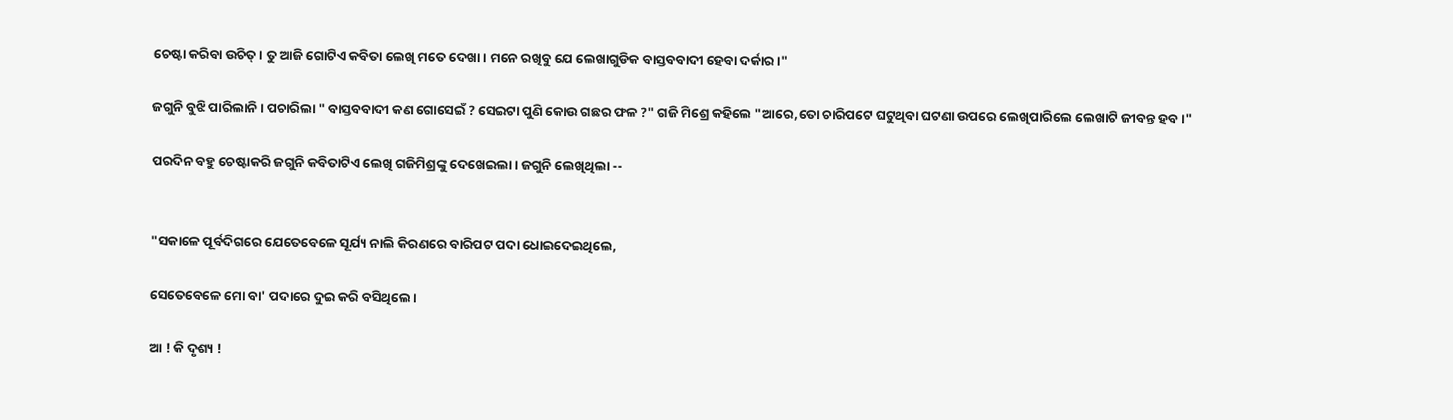ଚେଷ୍ଟା କରିବା ଉଚିତ୍। ତୁ ଆଜି ଗୋଟିଏ କବିତା ଲେଖି ମତେ ଦେଖା। ମନେ ରଖିବୁ ଯେ ଲେଖାଗୁଡିକ ବାସ୍ତବବାଦୀ ହେବା ଦର୍କାର।"

ଜଗୁନି ବୁଝି ପାରିଲାନି। ପଚାରିଲା " ବାସ୍ତବବାଦୀ କଣ ଗୋସେଇଁ ? ସେଇଟା ପୁଣି କୋଉ ଗଛର ଫଳ ?" ଗଜି ମିଶ୍ରେ କହିଲେ "ଆରେ,ତୋ ଚାରିପଟେ ଘଟୁଥିବା ଘଟଣା ଉପରେ ଲେଖିପାରିଲେ ଲେଖାଟି ଜୀବନ୍ତ ହବ।"

ପରଦିନ ବହୁ ଚେଷ୍ଟାକରି ଜଗୁନି କବିତାଟିଏ ଲେଖି ଗଜିମିଶ୍ରଙ୍କୁ ଦେଖେଇଲା। ଜଗୁନି ଲେଖିଥିଲା --


"ସକାଳେ ପୂର୍ବଦିଗରେ ଯେତେବେଳେ ସୂର୍ଯ୍ୟ ନାଲି କିରଣରେ ବାରିପଟ ପଦା ଧୋଇଦେଇଥିଲେ,

ସେତେବେଳେ ମୋ ବା' ପଦାରେ ଦୁଇ କରି ବସିଥିଲେ।

ଆ ! କି ଦୃଶ୍ୟ !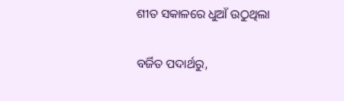ଶୀତ ସକାଳରେ ଧୁଆଁ ଉଠୁଥିଲା

ବର୍ଜିତ ପଦାର୍ଥରୁ,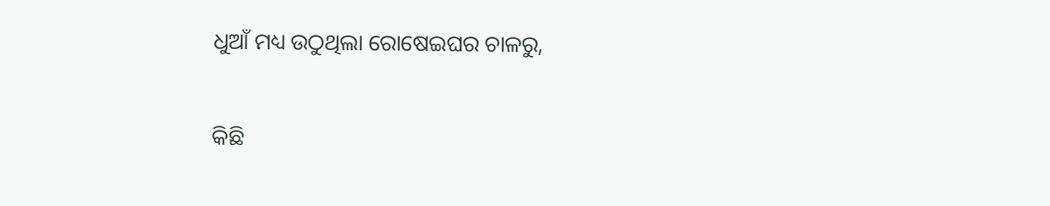ଧୁଆଁ ମଧ୍ୟ ଉଠୁଥିଲା ରୋଷେଇଘର ଚାଳରୁ,

କିଛି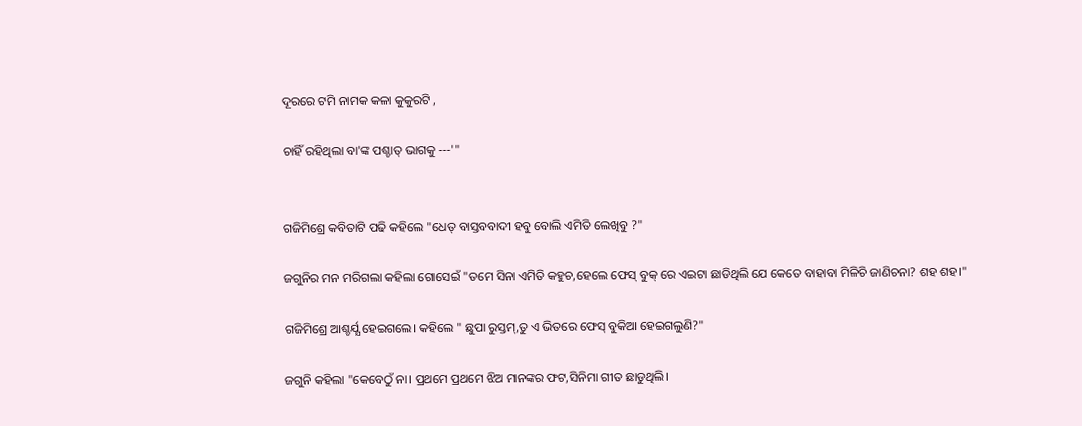ଦୂରରେ ଟମି ନାମକ କଳା କୁକୁରଟି ,

ଚାହିଁ ରହିଥିଲା ବା'ଙ୍କ ପଶ୍ଚାତ୍ ଭାଗକୁ ---'"


ଗଜିମିଶ୍ରେ କବିତାଟି ପଢି କହିଲେ "ଧେତ୍ ବାସ୍ତବବାଦୀ ହବୁ ବୋଲି ଏମିତି ଲେଖିବୁ ?"

ଜଗୁନିର ମନ ମରିଗଲା କହିଲା ଗୋସେଇଁ "ତମେ ସିନା ଏମିତି କହୁଚ,ହେଲେ ଫେସ୍ ବୁକ୍ ରେ ଏଇଟା ଛାଡିଥିଲି ଯେ କେତେ ବାହାବା ମିଳିଚି ଜାଣିଚନା? ଶହ ଶହ।"

ଗଜିମିଶ୍ରେ ଆଶ୍ଚର୍ଯ୍ଯ ହେଇଗଲେ। କହିଲେ " ଛୁପା ରୁସ୍ତମ୍,ତୁ ଏ ଭିତରେ ଫେସ୍ ବୁକିଆ ହେଇଗଲୁଣି?"

ଜଗୁନି କହିଲା "କେବେଠୁଁ ନା। ପ୍ରଥମେ ପ୍ରଥମେ ଝିଅ ମାନଙ୍କର ଫଟ,ସିନିମା ଗୀତ ଛାଡୁଥିଲି।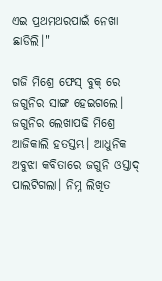ଏଇ ପ୍ରଥମଥରପାଇଁ ନେଖା ଛାଡିଲି।"

ଗଜି ମିଶ୍ରେ ଫେସ୍ ବୁକ୍ ରେ ଜଗୁନିର ସାଙ୍ଗ ହେଇଗଲେ। ଜଗୁନିର ଲେଖାପଢି ମିଶ୍ରେ ଆଜିକାଲି ହତସ୍ତମ୍ଭ। ଆଧୁନିକ ଅବୁଝା କବିତାରେ ଜଗୁନି ଓସ୍ତାଦ୍ ପାଲଟିଗଲା। ନିମ୍ନ ଲିଖିତ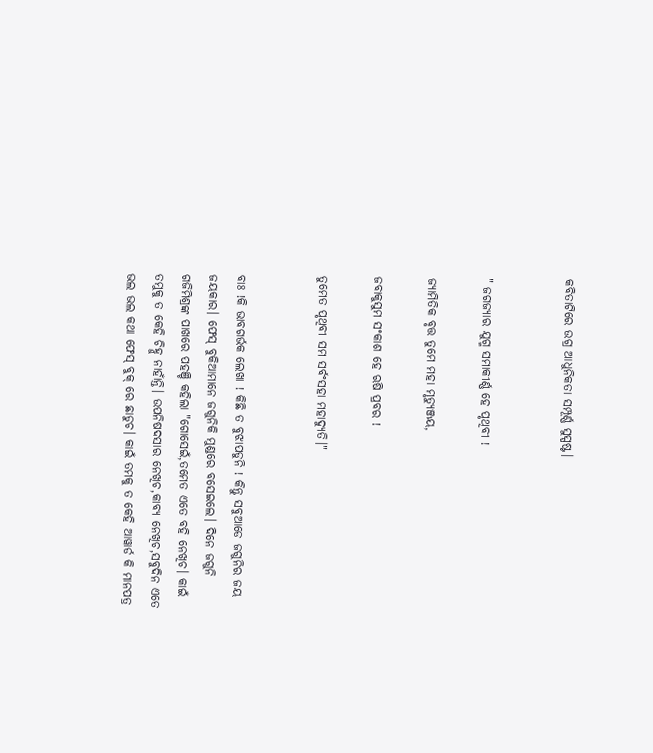କବିତାଟିରେ ଉଗ୍ର ଆଧୁନିକତା ସମ୍ପୂର୍ଣ୍ଣ ସୁସ୍ପଷ୍ଟ।


" ଜଗଜ୍ଯାର ଯୁଗ୍ମ ସମାକୀର୍ଣ୍ଣ ହେ ପୃଥିବୀ !

ଜ୍ୟାମିତିକ ବୃତ୍ତ ତୁମେ ମହା ମୃତ୍ୟୁଞ୍ଜୟ,

ଜବାକୁସୁମ ସଂକାଶ ହେ ଋଷି ପ୍ରବର !

ତୁମେତ ପୃଥିବୀ ସମ ସର୍ବଂସହା ମହାଦ୍ୟୁତି।"


ବାଃ !କି ଭାବଗର୍ଭକ ଲେଖା ! କିଛି ତ ବୁଝାପଡୁନି ! କିନ୍ତୁ ସବୁଆଡେ ଜଗୁନିର ଜୟ ଜୟକାର। ଫେସ୍ ବୁକିଆମାନେ ଜଗୁନିକି ମୁଣ୍ଡରେ ବସେଇଲେ। ଦିନେ ଜଗୁନି ଗଜିମିଶ୍ରଙ୍କ ପାଖରେ ପହଞ୍ଚି କହିଲା "ଗୋସେଇଁ,ତମେତ ଏତେ ବହି ନେଖିଚ। କାଇଁ ତମୁକୁ ତ କେହି ଚିହ୍ନୁ ନାହାଁନ୍ତି। ଉପନିଷଦସାର ନେଖିଚ,କାବ୍ୟ ନେଖିଚ,ସବୁଦିନ ଏତେ ଭଲ ଭଲ କଥା ଫେସ୍ ବୁକ୍ ରେ ଛାଡୁଚ। କାଇଁ ତମକୁ ତ କେହି ଆୱାର୍ଡ କି ମାନପତ୍ର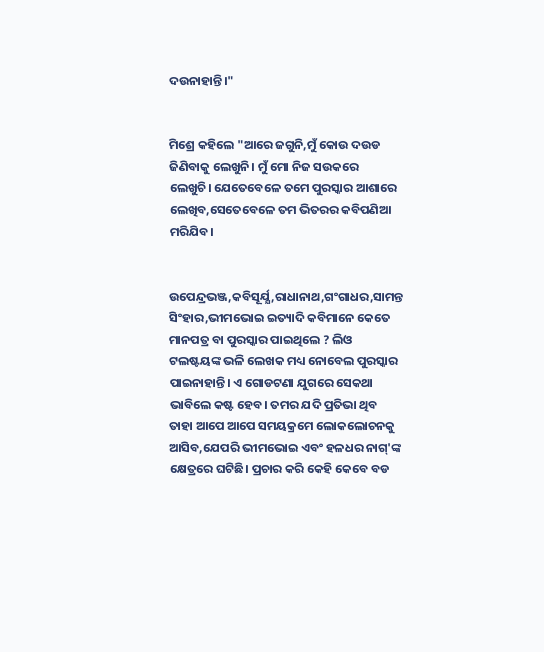ଦଉନାହାନ୍ତି।"


ମିଶ୍ରେ କହିଲେ "ଆରେ ଜଗୁନି,ମୁଁ କୋଉ ଦଉଡ ଜିଣିବାକୁ ଲେଖୁନି। ମୁଁ ମୋ ନିଜ ସଉକରେ ଲେଖୁଚି। ଯେତେବେଳେ ତମେ ପୁରସ୍କାର ଆଶାରେ ଲେଖିବ,ସେତେବେଳେ ତମ ଭିତରର କବିପଣିଆ ମରିଯିବ।


ଉପେନ୍ଦ୍ରଭଞ୍ଜ,କବିସୂର୍ଯ୍ଯ,ରାଧାନାଥ,ଗଂଗାଧର,ସାମନ୍ତ ସିଂହାର,ଭୀମଭୋଇ ଇତ୍ୟାଦି କବିମାନେ କେତେ ମାନପତ୍ର ବା ପୁରସ୍କାର ପାଇଥିଲେ ? ଲିଓ ଟଲଷ୍ଟୟଙ୍କ ଭଳି ଲେଖକ ମଧ୍ୟ ନୋବେଲ ପୁରସ୍କାର ପାଇନାହାନ୍ତି। ଏ ଗୋଡଟଣା ଯୁଗରେ ସେକଥା ଭାବିଲେ କଷ୍ଟ ହେବ। ତମର ଯଦି ପ୍ରତିଭା ଥିବ ତାହା ଆପେ ଆପେ ସମୟକ୍ରମେ ଲୋକଲୋଚନକୁ ଆସିବ,ଯେପରି ଭୀମଭୋଇ ଏବଂ ହଳଧର ନାଗ୍'ଙ୍କ କ୍ଷେତ୍ରରେ ଘଟିଛି। ପ୍ରଚାର କରି କେହି କେବେ ବଡ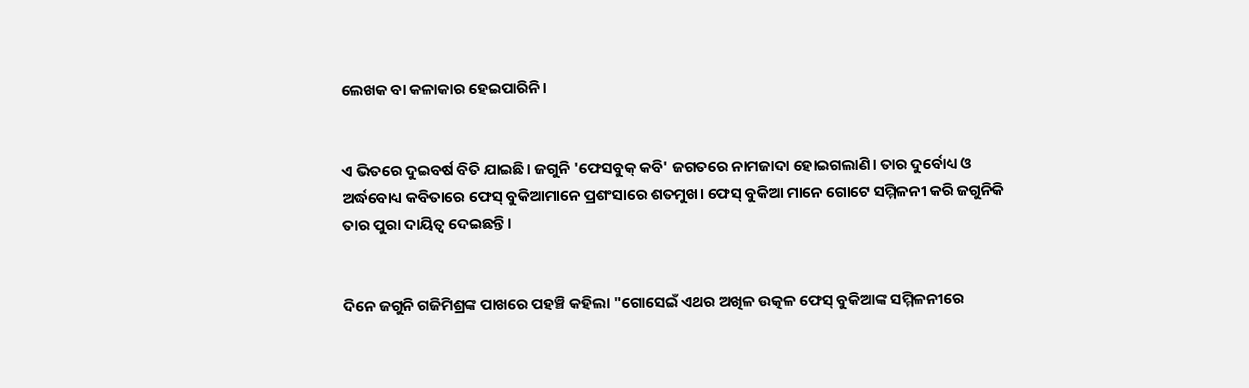ଲେଖକ ବା କଳାକାର ହେଇପାରିନି।


ଏ ଭିତରେ ଦୁଇବର୍ଷ ବିତି ଯାଇଛି। ଜଗୁନି 'ଫେସବୁକ୍ କବି' ଜଗତରେ ନାମଜାଦା ହୋଇଗଲାଣି। ତାର ଦୁର୍ବୋଧ୍ୟ ଓ ଅର୍ଦ୍ଧବୋଧ୍ୟ କବିତାରେ ଫେସ୍ ବୁକିଆମାନେ ପ୍ରଶଂସାରେ ଶତମୁଖ। ଫେସ୍ ବୁକିଆ ମାନେ ଗୋଟେ ସମ୍ମିଳନୀ କରି ଜଗୁନିକି ତାର ପୁରା ଦାୟିତ୍ବ ଦେଇଛନ୍ତି।


ଦିନେ ଜଗୁନି ଗଜିମିଶ୍ରଙ୍କ ପାଖରେ ପହଞ୍ଚି କହିଲା "ଗୋସେଇଁ ଏଥର ଅଖିଳ ଉତ୍କଳ ଫେସ୍ ବୁକିଆଙ୍କ ସମ୍ମିଳନୀରେ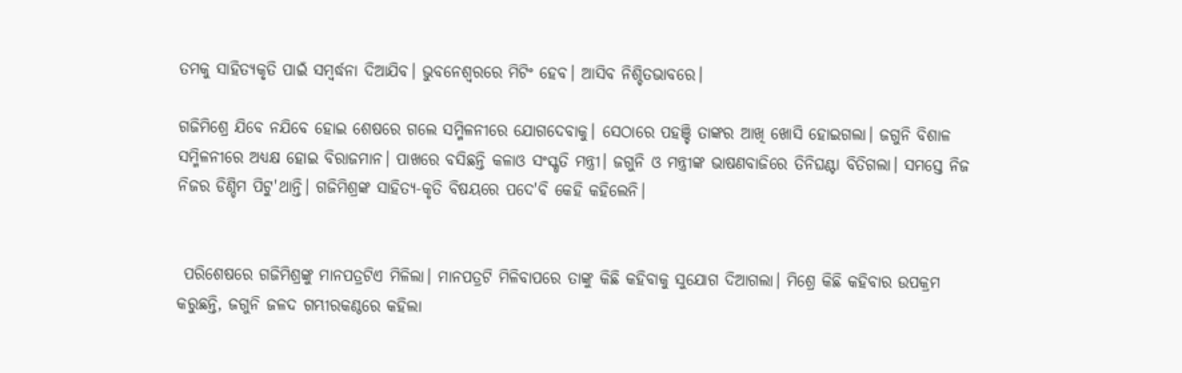ତମକୁ ସାହିତ୍ୟକୃତି ପାଇଁ ସମ୍ବର୍ଦ୍ଧନା ଦିଆଯିବ। ଭୁବନେଶ୍ବରରେ ମିଟିଂ ହେବ। ଆସିବ ନିଶ୍ଚିତଭାବରେ।

ଗଜିମିଶ୍ରେ ଯିବେ ନଯିବେ ହୋଇ ଶେଷରେ ଗଲେ ସମ୍ମିଳନୀରେ ଯୋଗଦେବାକୁ। ସେଠାରେ ପହଞ୍ଚି ତାଙ୍କର ଆଖି ଖୋସି ହୋଇଗଲା। ଜଗୁନି ବିଶାଳ ସମ୍ମିଳନୀରେ ଅଧ୍ୟକ୍ଷ ହୋଇ ବିରାଜମାନ। ପାଖରେ ବସିଛନ୍ତି କଳାଓ ସଂସ୍କୃତି ମନ୍ତ୍ରୀ। ଜଗୁନି ଓ ମନ୍ତ୍ରୀଙ୍କ ଭାଷଣବାଜିରେ ତିନିଘଣ୍ଟା ବିତିଗଲା। ସମସ୍ତେ ନିଜ ନିଜର ଡିଣ୍ଡିମ ପିଟୁ'ଥାନ୍ତି। ଗଜିମିଶ୍ରଙ୍କ ସାହିତ୍ୟ-କୃତି ବିଷୟରେ ପଦେ'ବି କେହି କହିଲେନି।


 ପରିଶେଷରେ ଗଜିମିଶ୍ରଙ୍କୁ ମାନପତ୍ରଟିଏ ମିଳିଲା। ମାନପତ୍ରଟି ମିଳିବାପରେ ତାଙ୍କୁ କିଛି କହିବାକୁ ସୁଯୋଗ ଦିଆଗଲା। ମିଶ୍ରେ କିଛି କହିବାର ଉପକ୍ରମ କରୁଛନ୍ତି, ଜଗୁନି ଜଳଦ ଗମ୍ଭୀରକଣ୍ଠରେ କହିଲା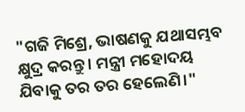"ଗଜି ମିଶ୍ରେ, ଭାଷଣକୁ ଯଥାସମ୍ଭବ କ୍ଷୁଦ୍ର କରନ୍ତୁ। ମନ୍ତ୍ରୀ ମହୋଦୟ ଯିବାକୁ ତର ତର ହେଲେଣି।"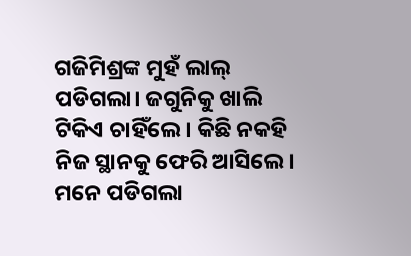ଗଜିମିଶ୍ରଙ୍କ ମୁହଁ ଲାଲ୍ ପଡିଗଲା। ଜଗୁନିକୁ ଖାଲି ଟିକିଏ ଚାହିଁଲେ। କିଛି ନକହି ନିଜ ସ୍ଥାନକୁ ଫେରି ଆସିଲେ। ମନେ ପଡିଗଲା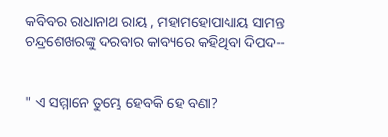କବିବର ରାଧାନାଥ ରାୟ , ମହାମହୋପାଧ୍ୟାୟ ସାମନ୍ତ ଚନ୍ଦ୍ରଶେଖରଙ୍କୁ ଦରବାର କାବ୍ୟରେ କହିଥିବା ଦିପଦ--


" ଏ ସମ୍ମାନେ ତୁମ୍ଭେ ହେବକି ହେ ବଣା?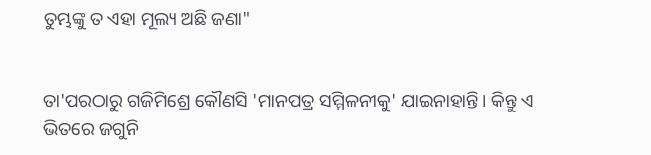ତୁମ୍ଭଙ୍କୁ ତ ଏହା ମୂଲ୍ୟ ଅଛି ଜଣା"


ତା'ପରଠାରୁ ଗଜିମିଶ୍ରେ କୌଣସି 'ମାନପତ୍ର ସମ୍ମିଳନୀକୁ' ଯାଇନାହାନ୍ତି। କିନ୍ତୁ ଏ ଭିତରେ ଜଗୁନି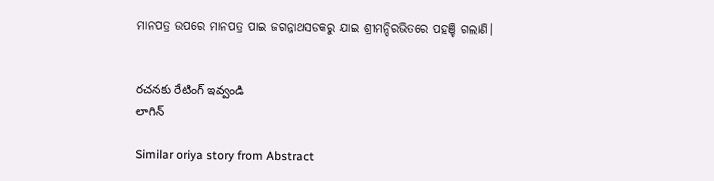ମାନପତ୍ର ଉପରେ ମାନପତ୍ର ପାଇ ଜଗନ୍ନାଥସଡକରୁ ଯାଇ ଶ୍ରୀମନ୍ଦିରଭିତରେ ପହଞ୍ଚି ଗଲାଣି।


రచనకు రేటింగ్ ఇవ్వండి
లాగిన్

Similar oriya story from Abstract